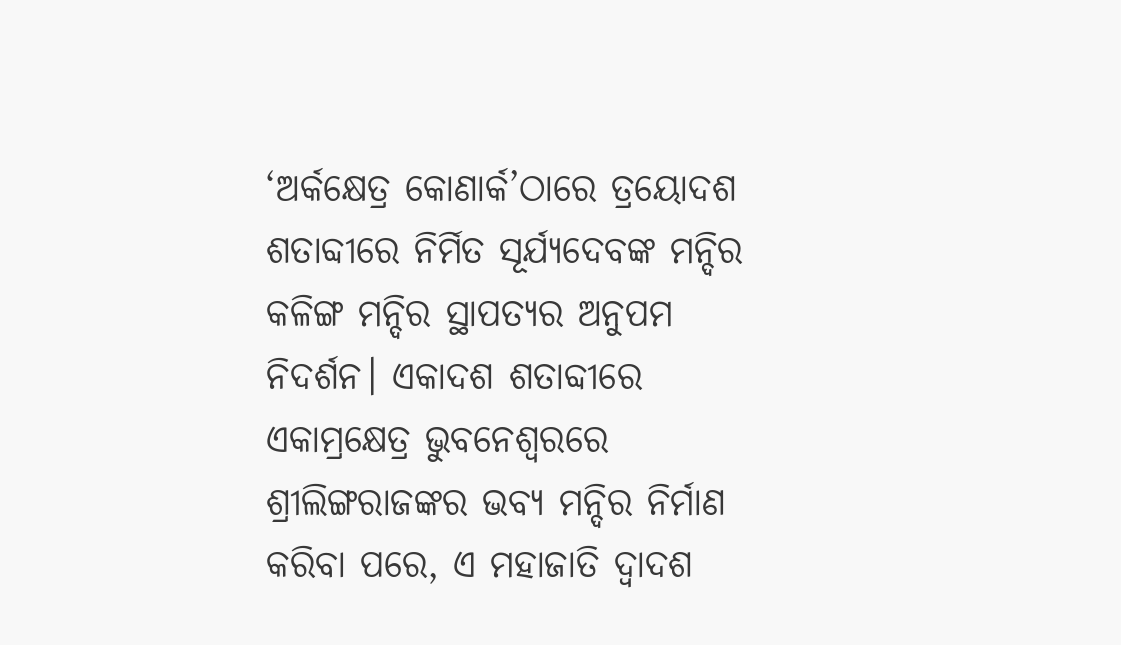‘ଅର୍କକ୍ଷେତ୍ର କୋଣାର୍କ’ଠାରେ ତ୍ରୟୋଦଶ ଶତାବ୍ଦୀରେ ନିର୍ମିତ ସୂର୍ଯ୍ୟଦେବଙ୍କ ମନ୍ଦିର କଳିଙ୍ଗ ମନ୍ଦିର ସ୍ଥାପତ୍ୟର ଅନୁପମ ନିଦର୍ଶନ। ଏକାଦଶ ଶତାବ୍ଦୀରେ ଏକାମ୍ରକ୍ଷେତ୍ର ଭୁବନେଶ୍ୱରରେ ଶ୍ରୀଲିଙ୍ଗରାଜଙ୍କର ଭବ୍ୟ ମନ୍ଦିର ନିର୍ମାଣ କରିବା ପରେ, ଏ ମହାଜାତି ଦ୍ୱାଦଶ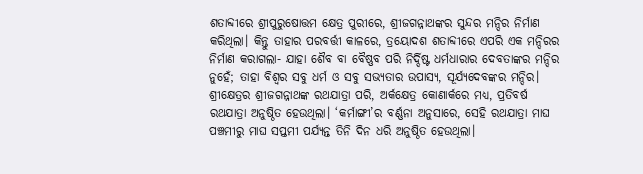ଶତାବ୍ଦୀରେ ଶ୍ରୀପୁରୁଷୋତ୍ତମ କ୍ଷେତ୍ର ପୁରୀରେ, ଶ୍ରୀଜଗନ୍ନାଥଙ୍କର ସୁନ୍ଦର ମନ୍ଦିର ନିର୍ମାଣ କରିଥିଲା। କିନ୍ତୁ ତାହାର ପରବର୍ତ୍ତୀ କାଳରେ, ତ୍ରୟୋଦଶ ଶତାବ୍ଦୀରେ ଏପରି ଏକ ମନ୍ଦିରର ନିର୍ମାଣ କରାଗଲା- ଯାହା ଶୈବ ବା ବୈଷ୍ଣବ ପରି ନିର୍ଦ୍ଦିଷ୍ଟ ଧର୍ମଧାରାର ଦେବତାଙ୍କର ମନ୍ଦିର ନୁହେଁ; ତାହା ବିଶ୍ୱର ସବୁ ଧର୍ମ ଓ ସବୁ ସଭ୍ୟତାର ଉପାସ୍ୟ, ସୂର୍ଯ୍ୟଦେବଙ୍କର ମନ୍ଦିର।
ଶ୍ରୀକ୍ଷେତ୍ରର ଶ୍ରୀଜଗନ୍ନାଥଙ୍କ ରଥଯାତ୍ରା ପରି, ଅର୍କକ୍ଷେତ୍ର କୋଣାର୍କରେ ମଧ୍ୟ, ପ୍ରତିବର୍ଷ ରଥଯାତ୍ରା ଅନୁଷ୍ଠିତ ହେଉଥିଲା। ‘କର୍ମାଙ୍ଗୀ’ର ବର୍ଣ୍ଣନା ଅନୁସାରେ, ସେହି ରଥଯାତ୍ରା ମାଘ ପଞ୍ଚମୀରୁ ମାଘ ସପ୍ତମୀ ପର୍ଯ୍ୟନ୍ତ ତିନି ଦିନ ଧରି ଅନୁଷ୍ଠିତ ହେଉଥିଲା।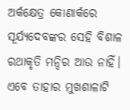ଅର୍କକ୍ଷେତ୍ର କୋଣାର୍କରେ ସୂର୍ଯ୍ୟଦେବଙ୍କର ସେହି ବିଶାଳ ରଥାକୃତି ମନ୍ଦିର ଆଉ ନାହିଁ। ଏବେ ତାହାର ମୁଖଶାଳାଟି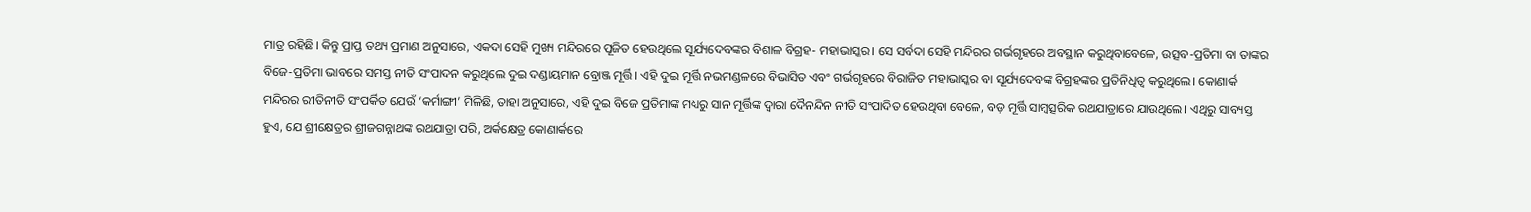ମାତ୍ର ରହିଛି। କିନ୍ତୁ ପ୍ରାପ୍ତ ତଥ୍ୟ ପ୍ରମାଣ ଅନୁସାରେ, ଏକଦା ସେହି ମୁଖ୍ୟ ମନ୍ଦିରରେ ପୂଜିତ ହେଉଥିଲେ ସୂର୍ଯ୍ୟଦେବଙ୍କର ବିଶାଳ ବିଗ୍ରହ- ମହାଭାସ୍କର। ସେ ସର୍ବଦା ସେହି ମନ୍ଦିରର ଗର୍ଭଗୃହରେ ଅବସ୍ଥାନ କରୁଥିବାବେଳେ, ଉତ୍ସବ-ପ୍ରତିମା ବା ତାଙ୍କର ବିଜେ-ପ୍ରତିମା ଭାବରେ ସମସ୍ତ ନୀତି ସଂପାଦନ କରୁଥିଲେ ଦୁଇ ଦଣ୍ଡାୟମାନ ବ୍ରୋଞ୍ଜ ମୂର୍ତ୍ତି। ଏହି ଦୁଇ ମୂର୍ତ୍ତି ନଭମଣ୍ଡଳରେ ବିଭାସିତ ଏବଂ ଗର୍ଭଗୃହରେ ବିରାଜିତ ମହାଭାସ୍କର ବା ସୂର୍ଯ୍ୟଦେବଙ୍କ ବିଗ୍ରହଙ୍କର ପ୍ରତିନିଧିତ୍ୱ କରୁଥିଲେ। କୋଣାର୍କ ମନ୍ଦିରର ରୀତିନୀତି ସଂପର୍କିତ ଯେଉଁ ‘କର୍ମାଙ୍ଗୀ’ ମିଳିଛି, ତାହା ଅନୁସାରେ, ଏହି ଦୁଇ ବିଜେ ପ୍ରତିମାଙ୍କ ମଧ୍ୟରୁ ସାନ ମୂର୍ତ୍ତିଙ୍କ ଦ୍ୱାରା ଦୈନନ୍ଦିନ ନୀତି ସଂପାଦିତ ହେଉଥିବା ବେଳେ, ବଡ଼ ମୂର୍ତ୍ତି ସାମ୍ବତ୍ସରିକ ରଥଯାତ୍ରାରେ ଯାଉଥିଲେ। ଏଥିରୁ ସାବ୍ୟସ୍ତ ହୁଏ, ଯେ ଶ୍ରୀକ୍ଷେତ୍ରର ଶ୍ରୀଜଗନ୍ନାଥଙ୍କ ରଥଯାତ୍ରା ପରି, ଅର୍କକ୍ଷେତ୍ର କୋଣାର୍କରେ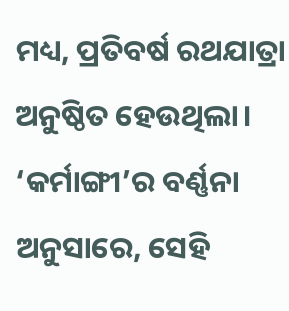ମଧ୍ୟ, ପ୍ରତିବର୍ଷ ରଥଯାତ୍ରା ଅନୁଷ୍ଠିତ ହେଉଥିଲା। ‘କର୍ମାଙ୍ଗୀ’ର ବର୍ଣ୍ଣନା ଅନୁସାରେ, ସେହି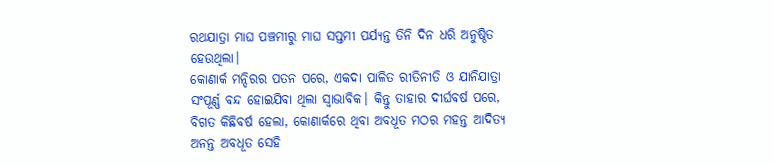ରଥଯାତ୍ରା ମାଘ ପଞ୍ଚମୀରୁ ମାଘ ସପ୍ତମୀ ପର୍ଯ୍ୟନ୍ତ ତିନି ଦିନ ଧରି ଅନୁଷ୍ଠିତ ହେଉଥିଲା।
କୋଣାର୍କ ମନ୍ଦିରର ପତନ ପରେ, ଏକଦା ପାଳିତ ରୀତିନୀତି ଓ ଯାନିଯାତ୍ରା ସଂପୂର୍ଣ୍ଣ ବନ୍ଦ ହୋଇଯିବା ଥିଲା ସ୍ୱାଭାବିକ। କିନ୍ତୁ ତାହାର ଦୀର୍ଘବର୍ଷ ପରେ, ବିଗତ କିଛିବର୍ଷ ହେଲା, କୋଣାର୍କରେ ଥିବା ଅବଧୂତ ମଠର ମହନ୍ତ ଆଦିତ୍ୟ ଅନନ୍ତ ଅବଧୂତ ସେହି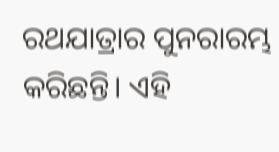ରଥଯାତ୍ରାର ପୁନରାରମ୍ଭ କରିଛନ୍ତି। ଏହି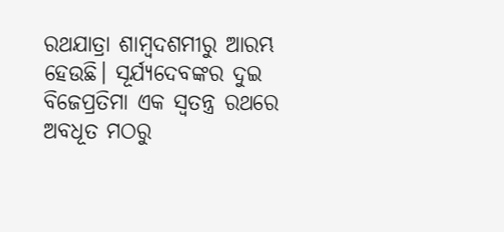ରଥଯାତ୍ରା ଶାମ୍ବଦଶମୀରୁ ଆରମ୍ଭ ହେଉଛି। ସୂର୍ଯ୍ୟଦେବଙ୍କର ଦୁଇ ବିଜେପ୍ରତିମା ଏକ ସ୍ୱତନ୍ତ୍ର ରଥରେ ଅବଧୂତ ମଠରୁ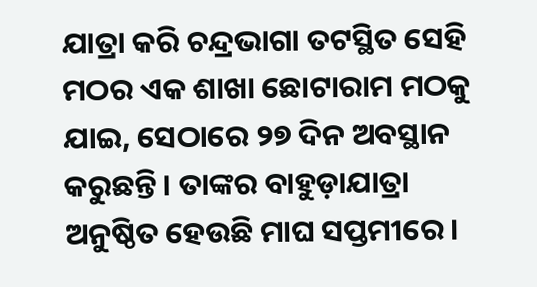ଯାତ୍ରା କରି ଚନ୍ଦ୍ରଭାଗା ତଟସ୍ଥିତ ସେହି ମଠର ଏକ ଶାଖା ଛୋଟାରାମ ମଠକୁ ଯାଇ, ସେଠାରେ ୨୭ ଦିନ ଅବସ୍ଥାନ କରୁଛନ୍ତି। ତାଙ୍କର ବାହୁଡ଼ାଯାତ୍ରା ଅନୁଷ୍ଠିତ ହେଉଛି ମାଘ ସପ୍ତମୀରେ।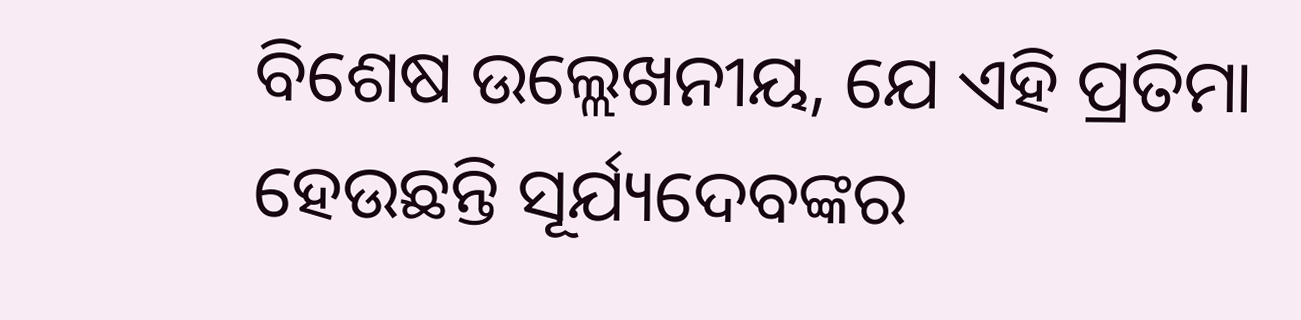ବିଶେଷ ଉଲ୍ଲେଖନୀୟ, ଯେ ଏହି ପ୍ରତିମା ହେଉଛନ୍ତି ସୂର୍ଯ୍ୟଦେବଙ୍କର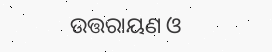ଉତ୍ତରାୟଣ ଓ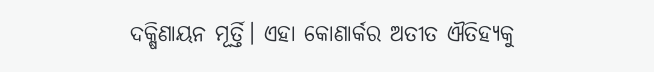ଦକ୍ଷିଣାୟନ ମୂର୍ତ୍ତି। ଏହା କୋଣାର୍କର ଅତୀତ ଐତିହ୍ୟକୁ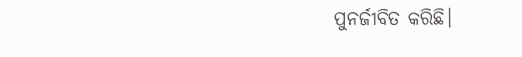ପୁନର୍ଜୀବିତ କରିଛି।